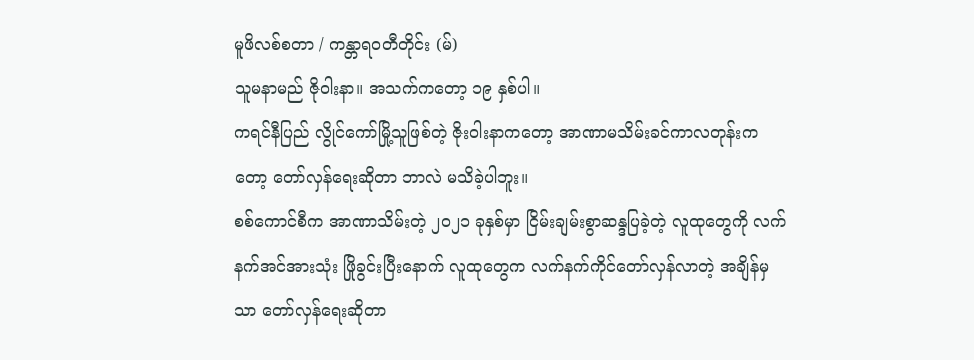မူဖိလစ်စတာ / ကန္တာရ၀တီတိုင်း (မ်)
သူမနာမည် ဇိုဝါးနာ။ အသက်ကတော့ ၁၉ နှစ်ပါ။
ကရင်နီပြည် လွိုင်ကော်မြို့သူဖြစ်တဲ့ ဇိုး၀ါးနာကတော့ အာဏာမသိမ်းခင်ကာလတုန်းကတော့ တော်လှန်ရေးဆိုတာ ဘာလဲ မသိခဲ့ပါဘူး။
စစ်ကောင်စီက အာဏာသိမ်းတဲ့ ၂၀၂၁ ခုနှစ်မှာ ငြိမ်းချမ်းစွာဆန္ဒပြခဲ့တဲ့ လူထုတွေကို လက်နက်အင်အားသုံး ဖြိုခွင်းပြီးနောက် လူထုတွေက လက်နက်ကိုင်တော်လှန်လာတဲ့ အချိန်မှ သာ တော်လှန်ရေးဆိုတာ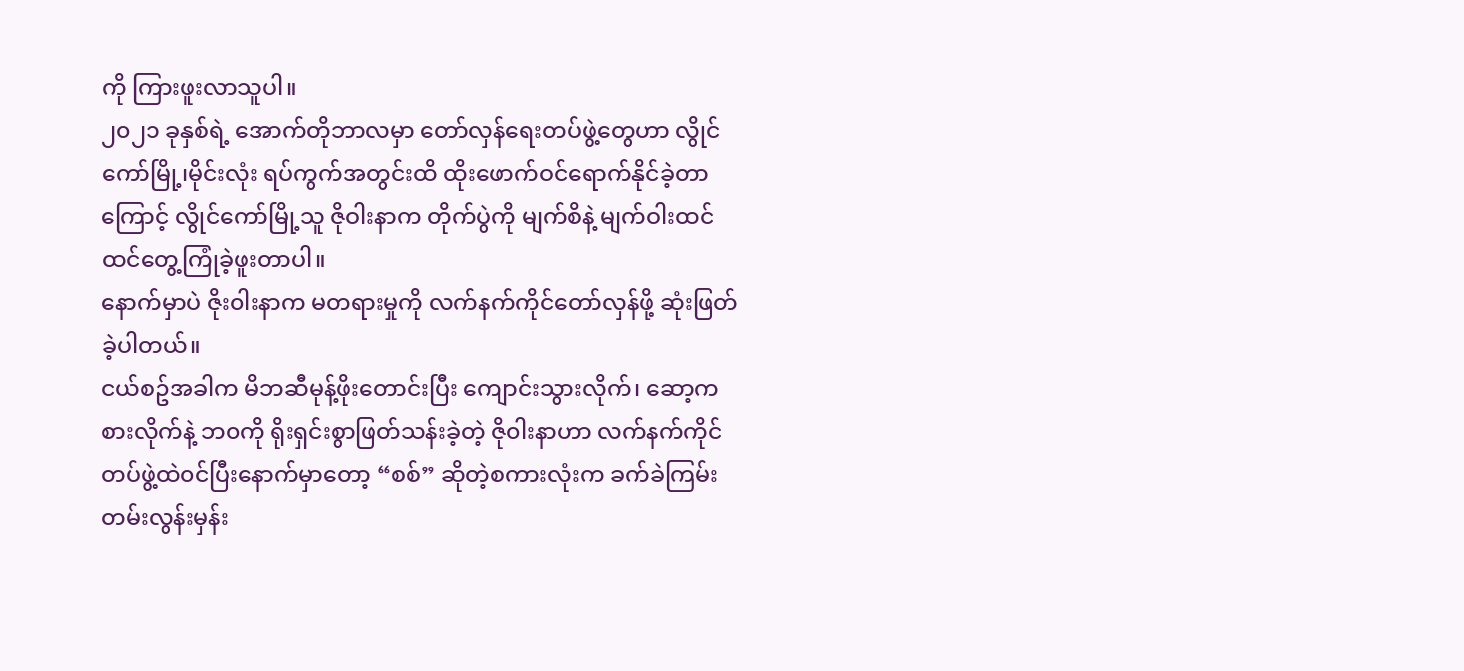ကို ကြားဖူးလာသူပါ။
၂၀၂၁ ခုနှစ်ရဲ့ အောက်တိုဘာလမှာ တော်လှန်ရေးတပ်ဖွဲ့တွေဟာ လွိုင်ကော်မြို့၊မိုင်းလုံး ရပ်ကွက်အတွင်းထိ ထိုးဖောက်ဝင်ရောက်နိုင်ခဲ့တာကြောင့် လွိုင်ကော်မြို့သူ ဇိုဝါးနာက တိုက်ပွဲကို မျက်စိနဲ့ မျက်ဝါးထင်ထင်တွေ့ကြုံခဲ့ဖူးတာပါ။
နောက်မှာပဲ ဇိုး၀ါးနာက မတရားမှုကို လက်နက်ကိုင်တော်လှန်ဖို့ ဆုံးဖြတ်ခဲ့ပါတယ်။
ငယ်စဥ်အခါက မိဘဆီမုန့်ဖိုးတောင်းပြီး ကျောင်းသွားလိုက်၊ ဆော့ကစားလိုက်နဲ့ ဘ၀ကို ရိုးရှင်းစွာဖြတ်သန်းခဲ့တဲ့ ဇို၀ါးနာဟာ လက်နက်ကိုင်တပ်ဖွဲ့ထဲ၀င်ပြီးနောက်မှာတော့ “စစ်” ဆိုတဲ့စကားလုံးက ခက်ခဲကြမ်းတမ်းလွန်းမှန်း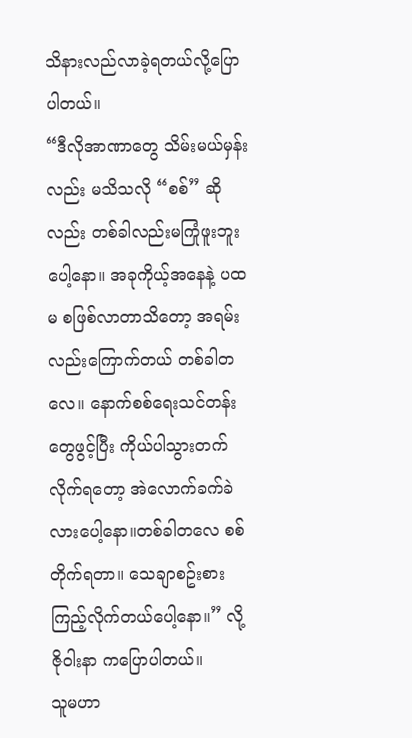သိနားလည်လာခဲ့ရတယ်လို့ပြောပါတယ်။
“ဒီလိုအာဏာတွေ သိမ်းမယ်မှန်းလည်း မသိသလို “စစ်” ဆိုလည်း တစ်ခါလည်းမကြုံဖူးဘူးပေါ့နော။ အခုကိုယ့်အနေနဲ့ ပထမ စဖြစ်လာတာသိတော့ အရမ်းလည်းကြောက်တယ် တစ်ခါတလေ။ နောက်စစ်ရေးသင်တန်းတွေဖွင့်ပြီး ကိုယ်ပါသွားတက်လိုက်ရတော့ အဲလောက်ခက်ခဲလားပေါ့နော။တစ်ခါတလေ စစ်တိုက်ရတာ။ သေချာစဥ်းစားကြည့်လိုက်တယ်ပေါ့နော။” လို့ ဇိုဝါးနာ ကပြောပါတယ်။
သူမဟာ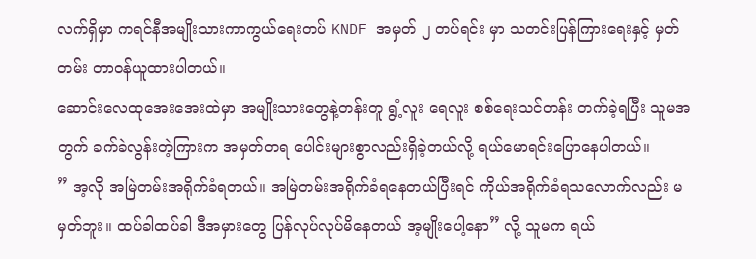လက်ရှိမှာ ကရင်နီအမျိုးသားကာကွယ်ရေးတပ် KNDF အမှတ် ၂ တပ်ရင်း မှာ သတင်းပြန်ကြားရေးနှင့် မှတ်တမ်း တာ၀န်ယူထားပါတယ်။
ဆောင်းလေထုအေးအေးထဲမှာ အမျိုးသားတွေနဲ့တန်းတူ ရွံ့လူး ရေလူး စစ်ရေးသင်တန်း တက်ခဲ့ရပြီး သူမအတွက် ခက်ခဲလွန်းတဲ့ကြားက အမှတ်တရ ပေါင်းများစွာလည်းရှိခဲ့တယ်လို့ ရယ်မောရင်းပြောနေပါတယ်။
” အ့လို အမြဲတမ်းအရိုက်ခံရတယ်။ အမြဲတမ်းအရိုက်ခံရနေတယ်ပြီးရင် ကိုယ်အရိုက်ခံရသလောက်လည်း မမှတ်ဘူး။ ထပ်ခါထပ်ခါ ဒီအမှားတွေ ပြန်လုပ်လုပ်မိနေတယ် အ့မျိုးပေါ့နော” လို့ သူမက ရယ်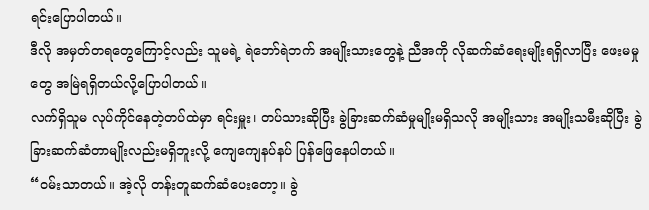ရင်းပြောပါတယ်။
ဒီလို အမှတ်တရတွေကြောင့်လည်း သူမရဲ့ ရဲဘော်ရဲဘက် အမျိုးသားတွေနဲ့ ညီအကို လိုဆက်ဆံရေးမျိုးရရှိလာပြီး ဖေးမမှုတွေ အမြဲရရှိတယ်လို့ပြောပါတယ်။
လက်ရှိသူမ လုပ်ကိုင်နေတဲ့တပ်ထဲမှာ ရင်းမှူး၊ တပ်သားဆိုပြီး ခွဲခြားဆက်ဆံမှုမျိုးမရှိသလို အမျိုးသား အမျိုးသမီးဆိုပြီး ခွဲခြားဆက်ဆံတာမျိုးလည်းမရှိဘူးလို့ ကျေကျေနပ်နပ် ပြန်ဖြေနေပါတယ်။
“၀မ်းသာတယ်။ အဲ့လို တန်းတူဆက်ဆံပေးတော့။ ခွဲ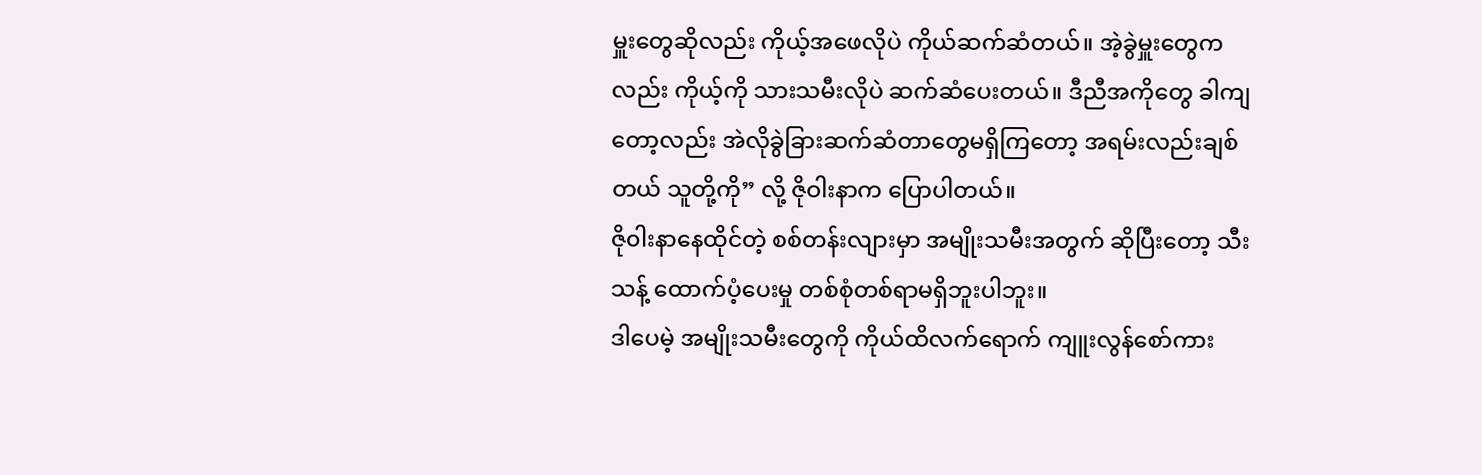မှူးတွေဆိုလည်း ကိုယ့်အဖေလိုပဲ ကိုယ်ဆက်ဆံတယ်။ အဲ့ခွဲမှူးတွေကလည်း ကိုယ့်ကို သားသမီးလိုပဲ ဆက်ဆံပေးတယ်။ ဒီညီအကိုတွေ ခါကျတော့လည်း အဲလိုခွဲခြားဆက်ဆံတာတွေမရှိကြတော့ အရမ်းလည်းချစ်တယ် သူတို့ကို” လို့ ဇိုဝါးနာက ပြောပါတယ်။
ဇို၀ါးနာနေထိုင်တဲ့ စစ်တန်းလျားမှာ အမျိုးသမီးအတွက် ဆိုပြီးတော့ သီးသန့် ထောက်ပံ့ပေးမှု တစ်စုံတစ်ရာမရှိဘူးပါဘူး။
ဒါပေမဲ့ အမျိုးသမီးတွေကို ကိုယ်ထိလက်ရောက် ကျူးလွန်စော်ကား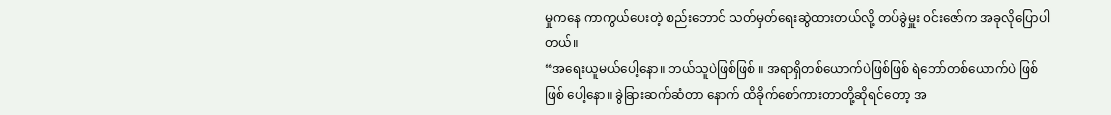မှုကနေ ကာကွယ်ပေးတဲ့ စည်းဘောင် သတ်မှတ်ရေးဆွဲထားတယ်လို့ တပ်ခွဲမှူး ၀င်းဇော်က အခုလိုပြောပါတယ်။
“အရေးယူမယ်ပေါ့နော။ ဘယ်သူပဲဖြစ်ဖြစ် ။ အရာရှိတစ်ယောက်ပဲဖြစ်ဖြစ် ရဲဘော်တစ်ယောက်ပဲ ဖြစ်ဖြစ် ပေါ့နော။ ခွဲခြားဆက်ဆံတာ နောက် ထိခိုက်စော်ကားတာတို့ဆိုရင်တော့ အ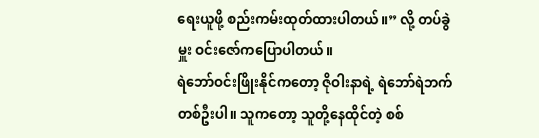ရေးယူဖို့ စည်းကမ်းထုတ်ထားပါတယ်။” လို့ တပ်ခွဲမှူး ဝင်းဇော်ကပြောပါတယ်။
ရဲဘော်ဝင်းဖြိုးနိုင်ကတော့ ဇိုဝါးနာရဲ့ ရဲဘော်ရဲဘက်တစ်ဦးပါ။ သူကတော့ သူတို့နေထိုင်တဲ့ စစ်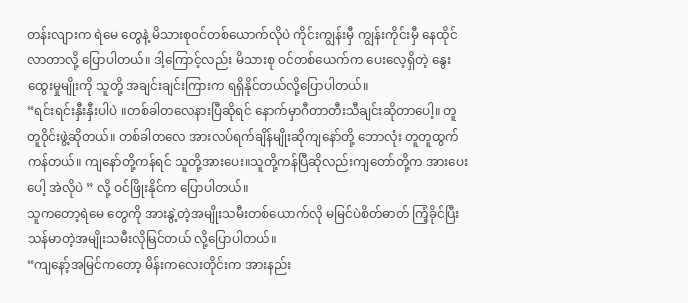တန်းလျားက ရဲမေ တွေနဲ့ မိသားစု၀င်တစ်ယောက်လိုပဲ ကိုင်းကျွန်းမှီ ကျွန်းကိုင်းမှီ နေထိုင်လာတာလို့ ပြောပါတယ်။ ဒါ့ကြောင့်လည်း မိသားစု ၀င်တစ်ယေက်က ပေးလေ့ရှိတဲ့ နွေးထွေးမှုမျိုးကို သူတို့ အချင်းချင်းကြားက ရရှိနိုင်တယ်လို့ပြောပါတယ်။
“ရင်းရင်းနှီးနှီးပါပဲ ။တစ်ခါတလေနားပြီဆိုရင် နောက်မှာဂီတာတီးသီချင်းဆိုတာပေါ့။ တူတူ၀ိုင်းဖွဲ့ဆိုတယ်။ တစ်ခါတလေ အားလပ်ရက်ချိန်မျိုးဆိုကျနော်တို့ ဘောလုံး တူတူထွက်ကန်တယ်။ ကျနော်တို့ကန်ရင် သူတို့အားပေး။သူတို့ကန်ပြီဆိုလည်းကျတော်တို့က အားပေးပေါ့ အဲလိုပဲ ” လို့ ဝင်ဖြိုးနိုင်က ပြောပါတယ်။
သူကတော့ရဲမေ တွေကို အားနွဲ့တဲ့အမျိုးသမီးတစ်ယောက်လို မမြင်ပဲစိတ်ဓာတ် ကြံ့ခိုင်ပြီး သန်မာတဲ့အမျိုးသမီးလိုမြင်တယ် လို့ပြောပါတယ်။
“ကျနော့်အမြင်ကတော့ မိန်းကလေးတိုင်းက အားနည်း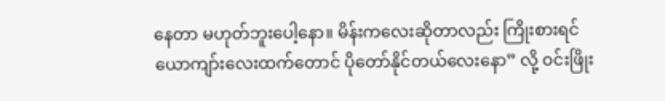နေတာ မဟုတ်ဘူးပေါ့နော။ မိန်းကလေးဆိုတာလည်း ကြိုးစားရင် ယောကျာ်းလေးထက်တောင် ပိုတော်နိုင်တယ်လေးနော” လို့ ဝင်းဖြိုး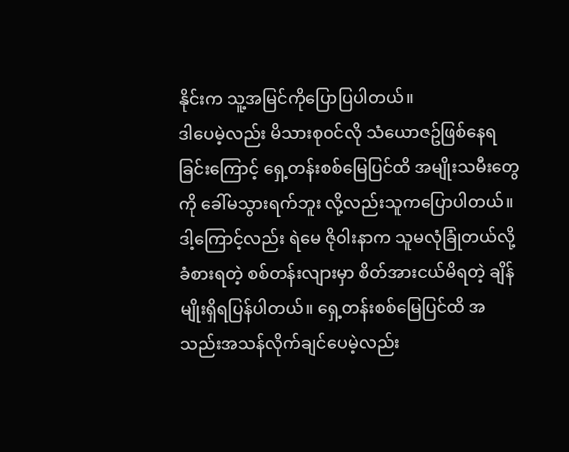နိုင်းက သူ့အမြင်ကိုပြောပြပါတယ်။
ဒါပေမဲ့လည်း မိသားစု၀င်လို သံယောဇဥ်ဖြစ်နေရခြင်းကြောင့် ရှေ့တန်းစစ်မြေပြင်ထိ အမျိုးသမီးတွေကို ခေါ်မသွားရက်ဘူး လို့လည်းသူကပြောပါတယ်။
ဒါ့ကြောင့်လည်း ရဲမေ ဇို၀ါးနာက သူမလုံခြုံတယ်လို့ခံစားရတဲ့ စစ်တန်းလျားမှာ စိတ်အားငယ်မိရတဲ့ ချိန်မျိုးရှိရပြန်ပါတယ်။ ရှေ့တန်းစစ်မြေပြင်ထိ အသည်းအသန်လိုက်ချင်ပေမဲ့လည်း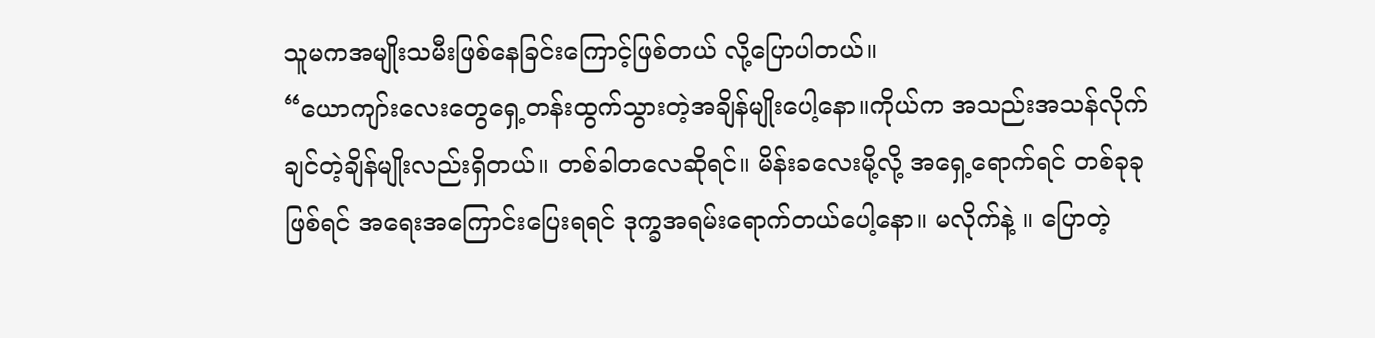သူမကအမျိုးသမီးဖြစ်နေခြင်းကြောင့်ဖြစ်တယ် လို့ပြောပါတယ်။
“ယောကျာ်းလေးတွေရှေ့တန်းထွက်သွားတဲ့အချိန်မျိုးပေါ့နော။ကိုယ်က အသည်းအသန်လိုက်ချင်တဲ့ချိန်မျိုးလည်းရှိတယ်။ တစ်ခါတလေဆိုရင်။ မိန်းခလေးမို့လို့ အရှေ့ရောက်ရင် တစ်ခုခုဖြစ်ရင် အရေးအကြောင်းပြေးရရင် ဒုက္ခအရမ်းရောက်တယ်ပေါ့နော။ မလိုက်နဲ့ ။ ပြောတဲ့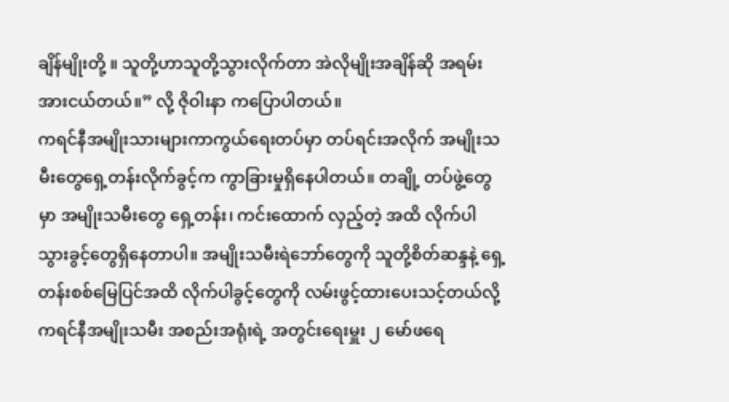ချိန်မျိုးတို့ ။ သူတို့ဟာသူတို့သွားလိုက်တာ အဲလိုမျိုးအချိန်ဆို အရမ်းအားငယ်တယ်။” လို့ ဇိုဝါးနာ ကပြောပါတယ်။
ကရင်နီအမျိုးသားများကာကွယ်ရေးတပ်မှာ တပ်ရင်းအလိုက် အမျိုးသမီးတွေရှေ့တန်းလိုက်ခွင့်က ကွာခြားမှုရှိနေပါတယ်။ တချို့ တပ်ဖွဲ့တွေမှာ အမျိုးသမီးတွေ ရှေ့တန်း၊ ကင်းထောက် လှည့်တဲ့ အထိ လိုက်ပါသွားခွင့်တွေရှိနေတာပါ။ အမျိုးသမီးရဲဘော်တွေကို သူတို့စိတ်ဆန္ဒနဲ့ ရှေ့တန်းစစ်မြေပြင်အထိ လိုက်ပါခွင့်တွေကို လမ်းဖွင့်ထားပေးသင့်တယ်လို့ ကရင်နီအမျိုးသမီး အစည်းအရုံးရဲ့ အတွင်းရေးမှူး ၂ မော်ဖရေ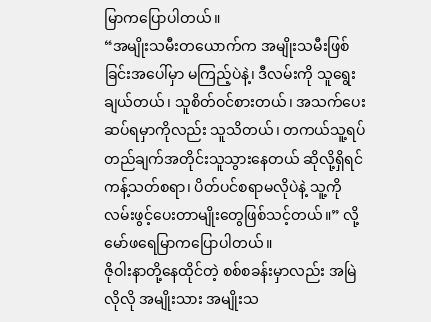မြာကပြောပါတယ်။
“အမျိုးသမီးတယောက်က အမျိုးသမီးဖြစ်ခြင်းအပေါ်မှာ မကြည့်ပဲနဲ့၊ ဒီလမ်းကို သူရွေးချယ်တယ်၊ သူစိတ်ဝင်စားတယ်၊ အသက်ပေးဆပ်ရမှာကိုလည်း သူသိတယ်၊ တကယ်သူ့ရပ်တည်ချက်အတိုင်းသူသွားနေတယ် ဆိုလို့ရှိရင် ကန့်သတ်စရာ၊ ပိတ်ပင်စရာမလိုပဲနဲ့ သူ့ကို လမ်းဖွင့်ပေးတာမျိုးတွေဖြစ်သင့်တယ်။” လို့ မော်ဖရေမြာကပြောပါတယ်။
ဇိုဝါးနာတို့နေထိုင်တဲ့ စစ်စခန်းမှာလည်း အမြဲလိုလို အမျိုးသား အမျိုးသ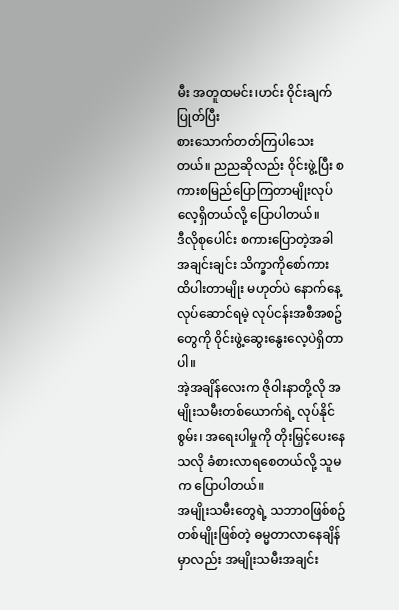မီး အတူထမင်း၊ဟင်း ၀ိုင်းချက်ပြုတ်ပြီး
စားသောက်တတ်ကြပါသေးတယ်။ ညညဆိုလည်း ၀ိုင်းဖွဲ့ပြီး စကားစမြည်ပြောကြတာမျိုးလုပ်လေ့ရှိတယ်လို့ ပြောပါတယ်။
ဒီလိုစုပေါင်း စကားပြောတဲ့အခါ အချင်းချင်း သိက္ခာကိုစော်ကား ထိပါးတာမျိုး မဟုတ်ပဲ နောက်နေ့ လုပ်ဆောင်ရမဲ့ လုပ်ငန်းအစီအစဥ်တွေကို ၀ိုင်းဖွဲ့ဆွေးနွေးလေ့ပဲရှိတာပါ။
အဲ့အချိန်လေးက ဇို၀ါးနာတို့လို အမျိုးသမီးတစ်ယောက်ရဲ့ လုပ်နိုင်စွမ်း၊ အရေးပါမှုကို တိုးမြှင့်ပေးနေသလို ခံစားလာရစေတယ်လို့ သူမက ပြောပါတယ်။
အမျိုးသမီးတွေရဲ့ သဘာ၀ဖြစ်စဥ် တစ်မျိုးဖြစ်တဲ့ ဓမ္မတာလာနေချိန်မှာလည်း အမျိုးသမီးအချင်း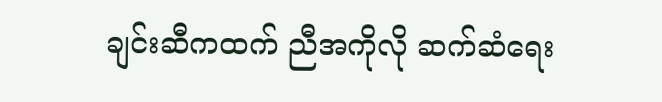ချင်းဆီကထက် ညီအကိုလို ဆက်ဆံရေး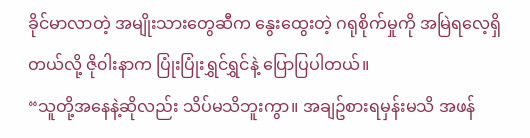ခိုင်မာလာတဲ့ အမျိုးသားတွေဆီက နွေးထွေးတဲ့ ဂရုစိုက်မှုကို အမြဲရလေ့ရှိတယ်လို့ ဇို၀ါးနာက ပြုံးပြုံးရွှင်ရွှင်နဲ့ ပြောပြပါတယ်။
“သူတို့အနေနဲ့ဆိုလည်း သိပ်မသိဘူးကွာ။ အချဥ်စားရမှန်းမသိ အဖန်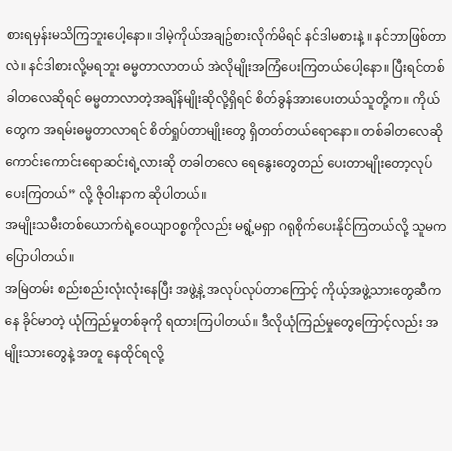စားရမှန်းမသိကြဘူးပေါ့နော။ ဒါမဲ့ကိုယ်အချဥ်စားလိုက်မိရင် နင်ဒါမစားနဲ့ ။ နင်ဘာဖြစ်တာလဲ။ နင်ဒါစားလို့မရဘူး ဓမ္မတာလာတယ် အဲလိုမျိုးအကြံပေးကြတယ်ပေါ့နော။ ပြီးရင်တစ်ခါတလေဆိုရင် ဓမ္မတာလာတဲ့အချိန်မျိုးဆိုလို့ရှိရင် စိတ်ခွန်အားပေးတယ်သူတို့က။ ကိုယ်တွေက အရမ်းဓမ္မတာလာရင် စိတ်ရှုပ်တာမျိုးတွေ ရှိတတ်တယ်ရောနော။ တစ်ခါတလေဆို ကောင်းကောင်းရောဆင်းရဲ့လားဆို တခါတလေ ရေနွေးတွေတည် ပေးတာမျိုးတော့လုပ်ပေးကြတယ်” လို့ ဇိုဝါးနာက ဆိုပါတယ်။
အမျိုးသမီးတစ်ယောက်ရဲ့ဝေယျာ၀စ္စကိုလည်း မရွံ့မရှာ ဂရုစိုက်ပေးနိုင်ကြတယ်လို့ သူမက ပြောပါတယ်။
အမြဲတမ်း စည်းစည်းလုံးလုံးနေပြီး အဖွဲ့နဲ့ အလုပ်လုပ်တာကြောင့် ကိုယ့်အဖွဲ့သားတွေဆီကနေ ခိုင်မာတဲ့ ယုံကြည်မှုတစ်ခုကို ရထားကြပါတယ်။ ဒီလိုယုံကြည်မှုတွေကြောင့်လည်း အမျိုးသားတွေနဲ့ အတူ နေထိုင်ရလို့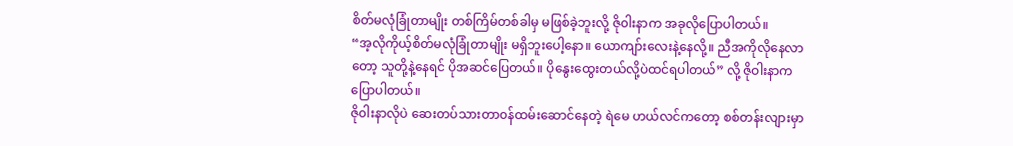စိတ်မလုံခြုံတာမျိုး တစ်ကြိမ်တစ်ခါမှ မဖြစ်ခဲ့ဘူးလို့ ဇို၀ါးနာက အခုလိုပြောပါတယ်။
“အ့လိုကိုယ့်စိတ်မလုံခြုံတာမျိုး မရှိဘူးပေါ့နော။ ယောကျာ်းလေးနဲ့နေလို့။ ညီအကိုလိုနေလာတော့ သူတို့နဲ့နေရင် ပိုအဆင်ပြေတယ်။ ပိုနွေးထွေးတယ်လို့ပဲထင်ရပါတယ်” လို့ ဇိုဝါးနာက ပြောပါတယ်။
ဇို၀ါးနာလိုပဲ ဆေးတပ်သားတာ၀န်ထမ်းဆောင်နေတဲ့ ရဲမေ ဟယ်လင်ကတော့ စစ်တန်းလျားမှာ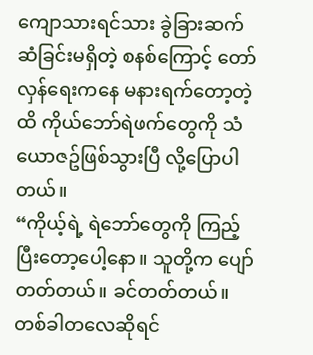ကျောသားရင်သား ခွဲခြားဆက်ဆံခြင်းမရှိတဲ့ စနစ်ကြောင့် တော်လှန်ရေးကနေ မနားရက်တော့တဲ့ထိ ကိုယ်ဘော်ရဲဖက်တွေကို သံယောဇဥ်ဖြစ်သွားပြီ လို့ပြောပါတယ်။
“ကိုယ့်ရဲ့ ရဲဘော်တွေကို ကြည့်ပြီးတော့ပေါ့နော။ သူတို့က ပျော်တတ်တယ်။ ခင်တတ်တယ်။ တစ်ခါတလေဆိုရင်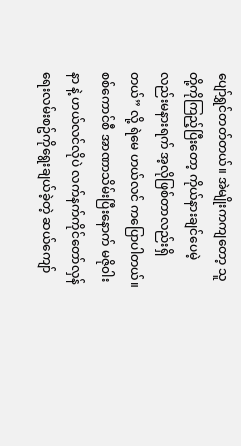ပျော်ရွှင်တတ်တယ်။ အဲမျိုးကကျတော့ သူတို့ကိုကြည့်ပြီးတော့ ကိုယ်နားချင်ပေမဲ့လည်းမနားရက် အ့လိုဖြစ်တာလည်းရှိတယ်” လို့ ရဲမေ ဟယ်လင် ကပြောပါတယ်။
စစ်ကောင်စီ အာဏာသိမ်းပြီးနောက် မဇို၀ါးနာ နဲ့ ဟယ်လင်လိုပဲ လက်နက်ကိုင်တော်လှန်ရေးလမ်းစဥ်ကိုရွေးချယ်ခဲ့တဲ့ ဆယ်ကျော်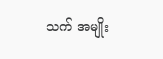သက် အမျိုး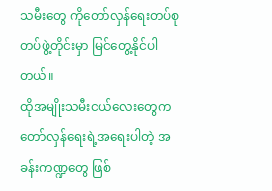သမီးတွေ ကိုတော်လှန်ရေးတပ်စုတပ်ဖွဲ့တိုင်းမှာ မြင်တွေ့နိုင်ပါတယ်။
ထိုအမျိုးသမီးငယ်လေးတွေက တော်လှန်ရေးရဲ့အရေးပါတဲ့ အခန်းကဏ္ဍတွေ ဖြစ်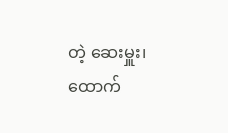တဲ့ ဆေးမှူး၊ ထောက်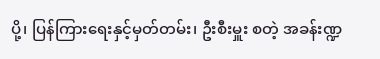ပို့၊ ပြန်ကြားရေးနှင့်မှတ်တမ်း၊ ဦးစီးမှူး စတဲ့ အခန်းဏ္ဍ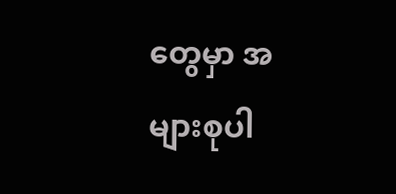တွေမှာ အများစုပါ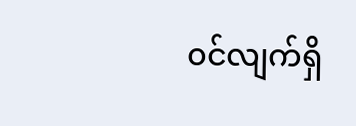၀င်လျက်ရှိ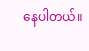နေပါတယ်။